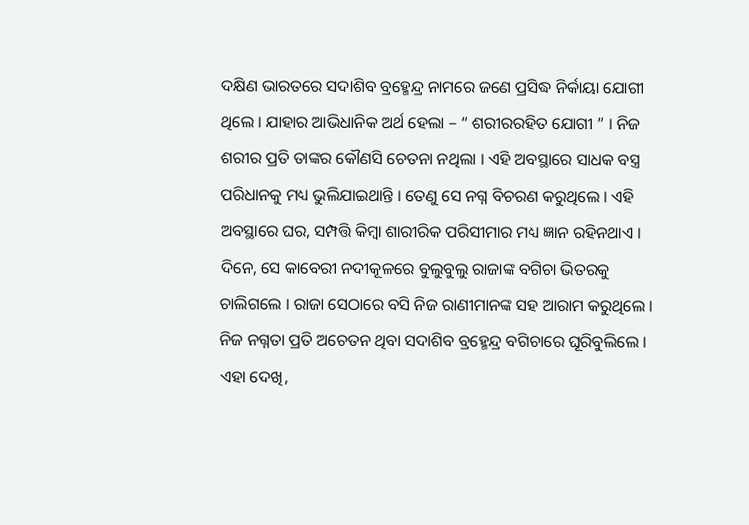ଦକ୍ଷିଣ ଭାରତରେ ସଦାଶିବ ବ୍ରହ୍ମେନ୍ଦ୍ର ନାମରେ ଜଣେ ପ୍ରସିଦ୍ଧ ନିର୍କାୟା ଯୋଗୀ ଥିଲେ । ଯାହାର ଆଭିଧାନିକ ଅର୍ଥ ହେଲା – “ ଶରୀରରହିତ ଯୋଗୀ ” । ନିଜ ଶରୀର ପ୍ରତି ତାଙ୍କର କୌଣସି ଚେତନା ନଥିଲା । ଏହି ଅବସ୍ଥାରେ ସାଧକ ବସ୍ତ୍ର ପରିଧାନକୁ ମଧ୍ୟ ଭୁଲିଯାଇଥାନ୍ତି । ତେଣୁ ସେ ନଗ୍ନ ବିଚରଣ କରୁଥିଲେ । ଏହି ଅବସ୍ଥାରେ ଘର, ସମ୍ପତ୍ତି କିମ୍ବା ଶାରୀରିକ ପରିସୀମାର ମଧ୍ୟ ଜ୍ଞାନ ରହିନଥାଏ ।
ଦିନେ, ସେ କାବେରୀ ନଦୀକୂଳରେ ବୁଲୁବୁଲୁ ରାଜାଙ୍କ ବଗିଚା ଭିତରକୁ ଚାଲିଗଲେ । ରାଜା ସେଠାରେ ବସି ନିଜ ରାଣୀମାନଙ୍କ ସହ ଆରାମ କରୁଥିଲେ । ନିଜ ନଗ୍ନତା ପ୍ରତି ଅଚେତନ ଥିବା ସଦାଶିବ ବ୍ରହ୍ମେନ୍ଦ୍ର ବଗିଚାରେ ଘୂରିବୁଲିଲେ । ଏହା ଦେଖି,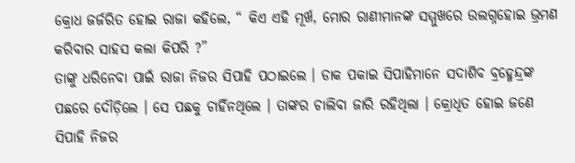କ୍ରୋଧ ଜର୍ଜରିତ ହୋଇ ରାଜା କହିଲେ, “ କିଏ ଏହି ମୂର୍ଖ, ମୋର ରାଣୀମାନଙ୍କ ସମ୍ମୁଖରେ ଉଲଗ୍ନହୋଇ ଭ୍ରମଣ କରିବାର ସାହସ କଲା କିପରି ?”
ତାଙ୍କୁ ଧରିନେବା ପାଇଁ ରାଜା ନିଜର ସିପାହି ପଠାଇଲେ । ଡାକ ପକାଇ ସିପାହିମାନେ ସଦାଶିବ ବ୍ରହ୍ମେନ୍ଦ୍ରଙ୍କ ପଛରେ ଦୌଡ଼ିଲେ । ସେ ପଛକୁ ଚାହିଁନଥିଲେ । ତାଙ୍କର ଚାଲିବା ଜାରି ରହିଥିଲା । କ୍ରୋଧିତ ହୋଇ ଜଣେ ସିପାହି ନିଜର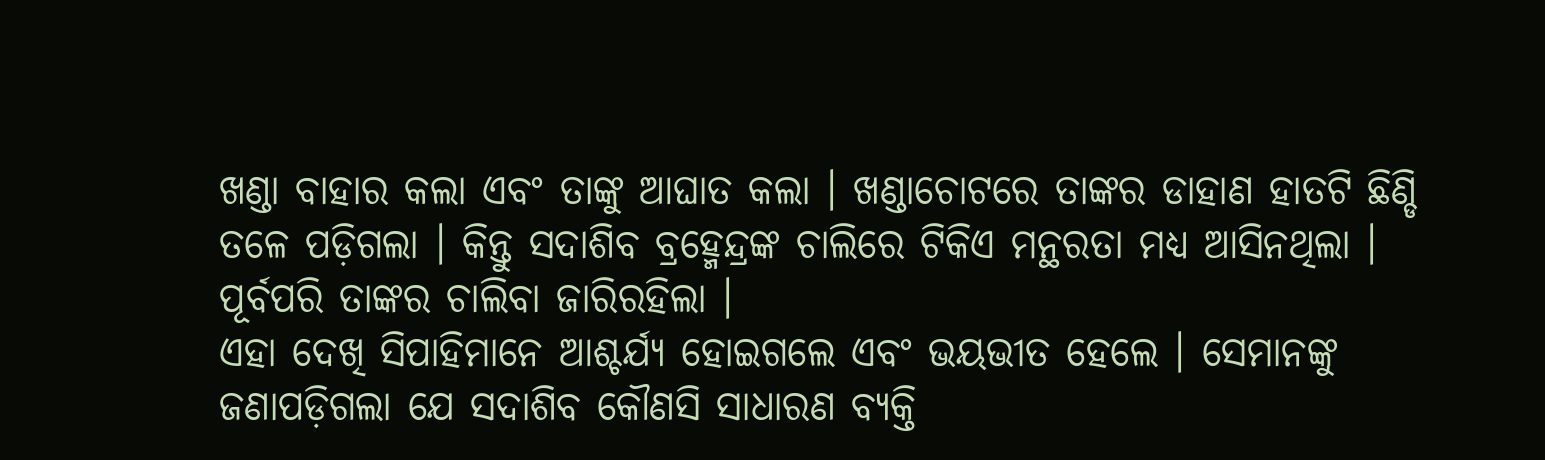ଖଣ୍ଡା ବାହାର କଲା ଏବଂ ତାଙ୍କୁ ଆଘାତ କଲା । ଖଣ୍ଡାଚୋଟରେ ତାଙ୍କର ଡାହାଣ ହାତଟି ଛିଣ୍ଡି ତଳେ ପଡ଼ିଗଲା । କିନ୍ତୁ ସଦାଶିବ ବ୍ରହ୍ମେନ୍ଦ୍ରଙ୍କ ଚାଲିରେ ଟିକିଏ ମନ୍ଥରତା ମଧ୍ୟ ଆସିନଥିଲା । ପୂର୍ବପରି ତାଙ୍କର ଚାଲିବା ଜାରିରହିଲା ।
ଏହା ଦେଖି ସିପାହିମାନେ ଆଶ୍ଚର୍ଯ୍ୟ ହୋଇଗଲେ ଏବଂ ଭୟଭୀତ ହେଲେ । ସେମାନଙ୍କୁ ଜଣାପଡ଼ିଗଲା ଯେ ସଦାଶିବ କୌଣସି ସାଧାରଣ ବ୍ୟକ୍ତି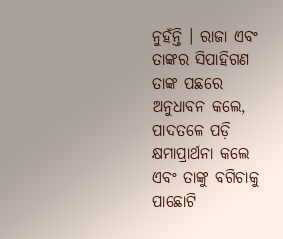ନୁହଁନ୍ତି । ରାଜା ଏବଂ ତାଙ୍କର ସିପାହିଗଣ ତାଙ୍କ ପଛରେ ଅନୁଧାବନ କଲେ, ପାଦତଳେ ପଡ଼ି କ୍ଷମାପ୍ରାର୍ଥନା କଲେ ଏବଂ ତାଙ୍କୁ ବଗିଚାକୁ ପାଛୋଟି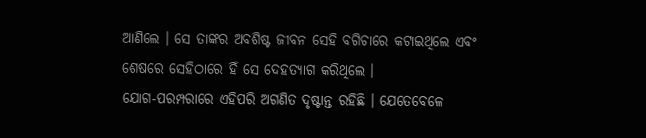ଆଣିଲେ । ସେ ତାଙ୍କର ଅବଶିଷ୍ଟ ଜୀବନ ସେହି ବଗିଚାରେ କଟାଇଥିଲେ ଏବଂ ଶେଷରେ ସେହିଠାରେ ହିଁ ସେ ଦେହତ୍ୟାଗ କରିଥିଲେ ।
ଯୋଗ-ପରମ୍ପରାରେ ଏହିପରି ଅଗଣିତ ଦୃଷ୍ଟାନ୍ତ ରହିଛି । ଯେତେବେଳେ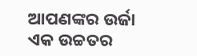ଆପଣଙ୍କର ଉର୍ଜା ଏକ ଉଚ୍ଚତର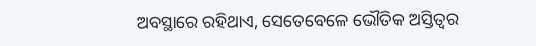ଅବସ୍ଥାରେ ରହିଥାଏ, ସେତେବେଳେ ଭୌତିକ ଅସ୍ତିତ୍ଵର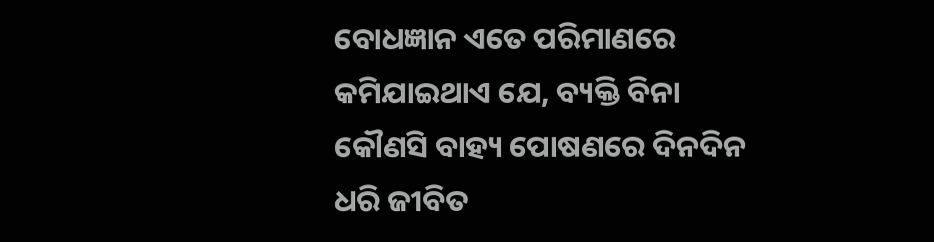ବୋଧଜ୍ଞାନ ଏତେ ପରିମାଣରେ କମିଯାଇଥାଏ ଯେ, ବ୍ୟକ୍ତି ବିନା କୌଣସି ବାହ୍ୟ ପୋଷଣରେ ଦିନଦିନ ଧରି ଜୀବିତ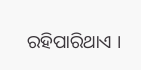ରହିପାରିଥାଏ ।